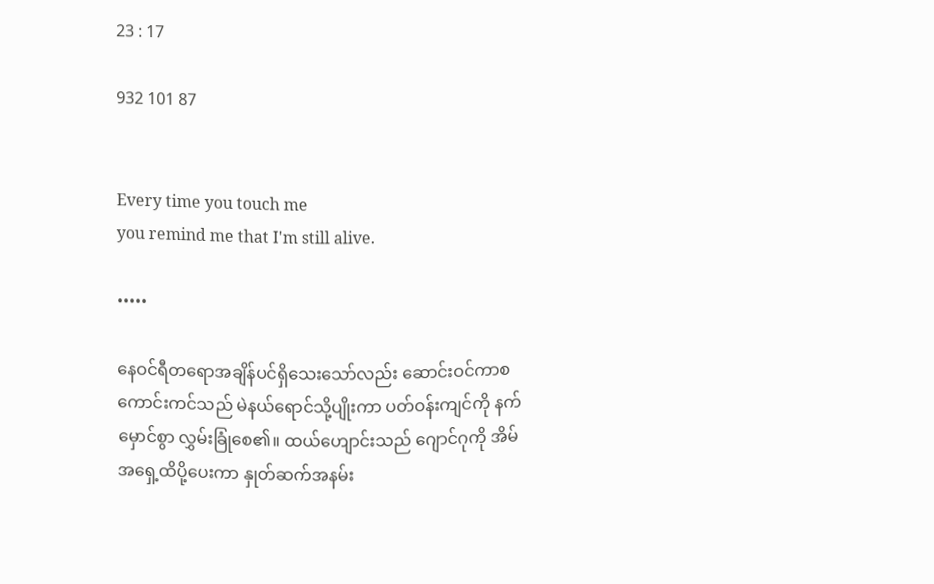23 : 17

932 101 87


Every time you touch me
you remind me that I'm still alive.

•••••

နေဝင်ရီတရောအချိန်ပင်ရှိသေးသော်လည်း ဆောင်းဝင်ကာစ ကောင်းကင်သည် မဲနယ်ရောင်သို့ပျိုးကာ ပတ်ဝန်းကျင်ကို နက်မှောင်စွာ လွှမ်းခြုံစေ၏။ ထယ်ဟျောင်းသည် ဂျောင်ဂုကို အိမ်အရှေ့ထိပို့ပေးကာ နှုတ်ဆက်အနမ်း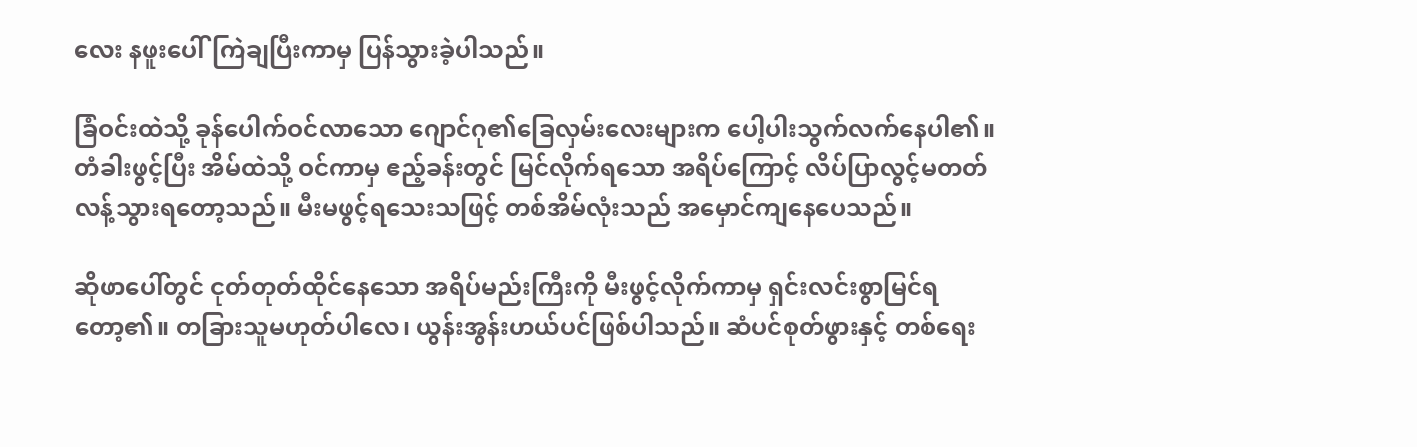လေး နဖူးပေါ်ကြဲချပြီးကာမှ ပြန်သွားခဲ့ပါသည်။

ခြံဝင်းထဲသို့ ခုန်ပေါက်ဝင်လာသော ဂျောင်ဂု၏ခြေလှမ်းလေးများက ပေါ့ပါးသွက်လက်နေပါ၏။ တံခါးဖွင့်ပြီး အိမ်ထဲသို့ ဝင်ကာမှ ဧည့်ခန်းတွင် မြင်လိုက်ရသော အရိပ်ကြောင့် လိပ်ပြာလွင့်မတတ် လန့်သွားရတော့သည်။ မီးမဖွင့်ရသေးသဖြင့် တစ်အိမ်လုံးသည် ‌အမှောင်ကျနေပေသည်။

ဆိုဖာပေါ်တွင် ငုတ်တုတ်ထိုင်နေသော အရိပ်မည်းကြီးကို မီးဖွင့်လိုက်ကာမှ ရှင်းလင်းစွာမြင်ရတော့၏။ တခြားသူမဟုတ်ပါလေ၊ ယွန်းအွန်းဟယ်ပင်ဖြစ်ပါသည်။ ဆံပင်စုတ်ဖွားနှင့် တစ်ရေး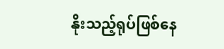နိုးသည့်ရုပ်ဖြစ်နေ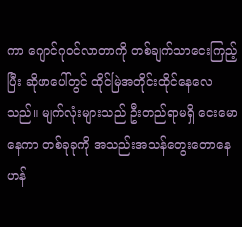ကာ ဂျောင်ဂုဝင်လာတာကို တစ်ချက်သာငေးကြည့်ပြီး ဆိုဖာပေါ်တွင် ထိုင်မြဲအတိုင်းထိုင်နေလေသည်။ မျက်လုံးများသည် ဦးတည်ရာမရှိ ငေးမောနေကာ တစ်ခုခုကို အသည်းအသန်တွေးတောနေဟန်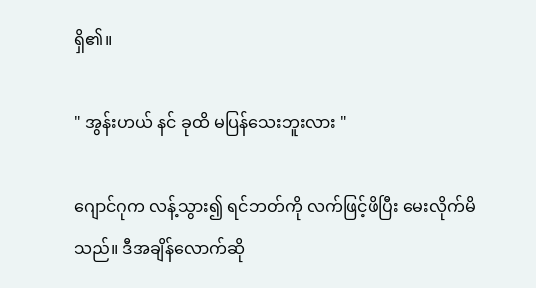ရှိ၏။

" အွန်းဟယ် နင် ခုထိ မပြန်သေးဘူးလား "

ဂျောင်ဂုက လန့်သွား၍ ရင်ဘတ်ကို လက်ဖြင့်ဖိပြီး မေးလိုက်မိသည်။ ဒီအချိန်လောက်ဆို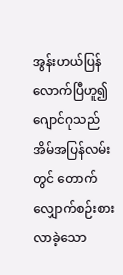အွန်းဟယ်ပြန်လောက်ပြီဟူ၍ ဂျောင်ဂုသည် အိမ်အပြန်လမ်းတွင် တောက်လျှောက်စဉ်းစားလာခဲ့သော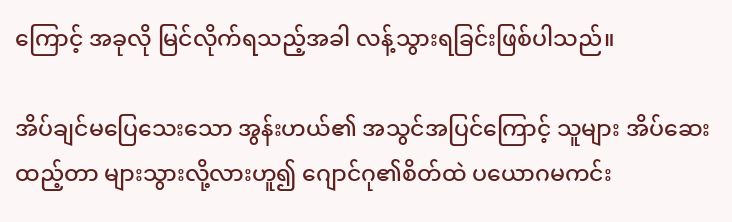ကြောင့် အခုလို မြင်လိုက်ရသည့်အခါ လန့်သွားရခြင်းဖြစ်ပါသည်။

အိပ်ချင်မပြေသေးသော အွန်းဟယ်၏ အသွင်အပြင်ကြောင့် သူများ အိပ်ဆေးထည့်တာ များသွားလို့လားဟူ၍ ဂျောင်ဂု၏စိတ်ထဲ ပယောဂမကင်း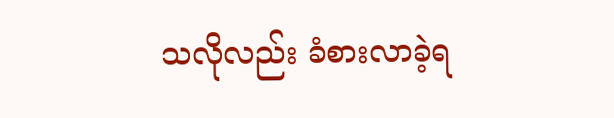သလိုလည်း ခံစားလာခဲ့ရ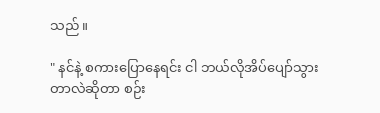သည်။

" နင်နဲ့ စကားပြောနေရင်း ငါ ဘယ်လိုအိပ်ပျော်သွားတာလဲဆိုတာ စဉ်း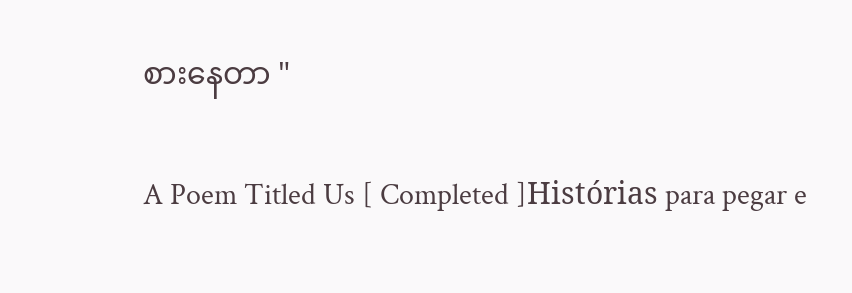စားနေတာ "

A Poem Titled Us [ Completed ]Histórias para pegar e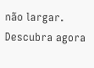não largar. Descubra agora